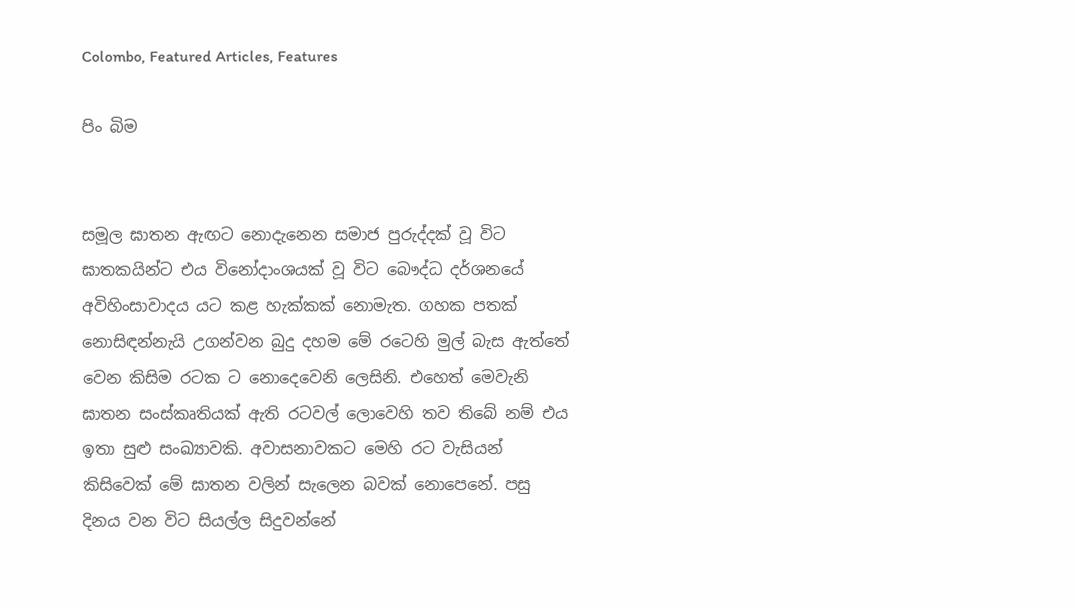Colombo, Featured Articles, Features

පිං බිම


සමූල ඝාතන ඇඟට නොදැනෙන සමාජ පුරුද්දක් වූ විට ඝාතකයින්ට එය විනෝදාංශයක් වූ විට බෞද්ධ දර්ශනයේ අවිහිංසාවාදය යට කළ හැක්කක් නොමැත. ගහක පතක් නොසිඳන්නැයි උගන්වන බුදු දහම මේ රටෙහි මුල් බැස ඇත්තේ වෙන කිසිම රටක ට නොදෙවෙනි ලෙසිනි. එහෙත් ‍මෙවැනි ඝාතන සංස්කෘතියක් ඇති රටවල් ලොවෙහි තව තිබේ නම් එය ඉතා සුළු සංඛ්‍යාවකි. අවාසනාවකට මෙහි රට වැසියන් කිසිවෙක් මේ ඝාතන වලින් සැලෙන බවක් නොපෙනේ. පසු දිනය වන විට සියල්ල සිදුවන්නේ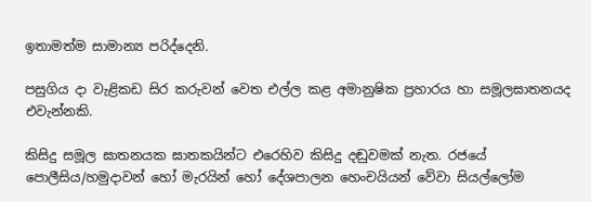ඉතාමත්ම සාමාන්‍ය පරිද්දෙනි.

පසුගිය දා වැළිකඩ සිර කරුවන් වෙත එල්ල කළ අමානුෂික ප්‍රහාරය හා සමූලඝාතනයද එවැන්නකි.

කිසිදු සමූල ඝාතනයක ඝාතකයින්ට එරෙහිව කිසිදු දඬුවමක් නැත. රජයේ පොලීසිය/හමුදාවන් හෝ මැරයින් හෝ දේශපාලන හෙංචයියන් වේවා සියල්ලෝම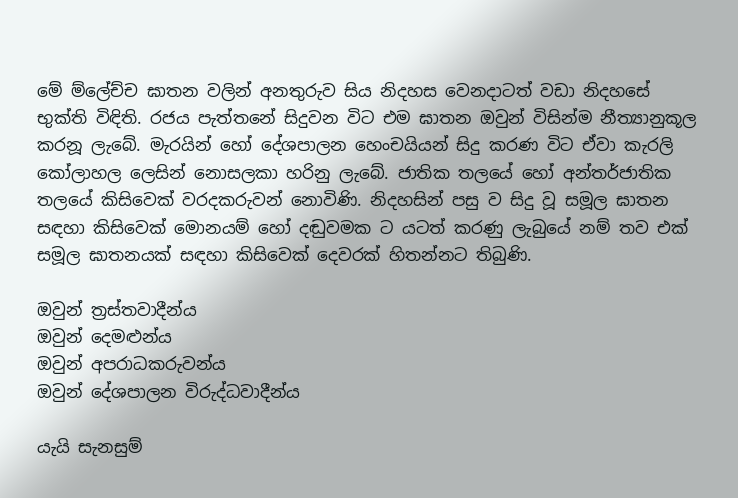මේ ම්ලේච්ච ඝාතන වලින් අනතුරුව සිය නිදහස වෙනදාටත් වඩා නිදහසේ භුක්ති විඳිති. රජය පැත්තනේ සිදුවන විට එම ඝාතන ඔවුන් විසින්ම නීත්‍යානුකූල කරනූ ලැබේ. මැරයින් හෝ දේශපාලන හෙංචයියන් සිදු කරණ විට ඒවා කැරලි කෝලාහල ලෙසින් නොසලකා හරිනු ලැබේ. ජාතික තලයේ හෝ අන්තර්ජාතික තලයේ කිසිවෙක් වරදකරුවන් නොවිණි. නිදහසින් පසු ව සිදු වූ සමූල ඝාතන සඳහා කිසිවෙක් මොනයම් හෝ දඬුවමක ට යටත් කරණු ලැබුයේ නම් තව එක් සමූල ඝාතනයක් සඳහා කිසිවෙක් දෙවරක් හිතන්නට තිබුණි.

ඔවුන් ත්‍රස්තවාදීන්ය
ඔවුන් දෙමළුන්ය
ඔවුන් අපරාධකරුවන්ය
ඔවුන් දේශපාලන විරුද්ධවාදීන්ය

යැයි සැනසුම්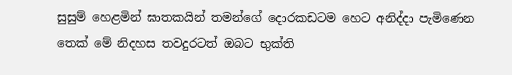සුසුම් හෙළමින් ඝාතකයින් තමන්ගේ දොරකඩටම හෙට අනිද්දා පැමිණෙන තෙක් මේ නිදහස තවදුරටත් ඔබට භුක්ති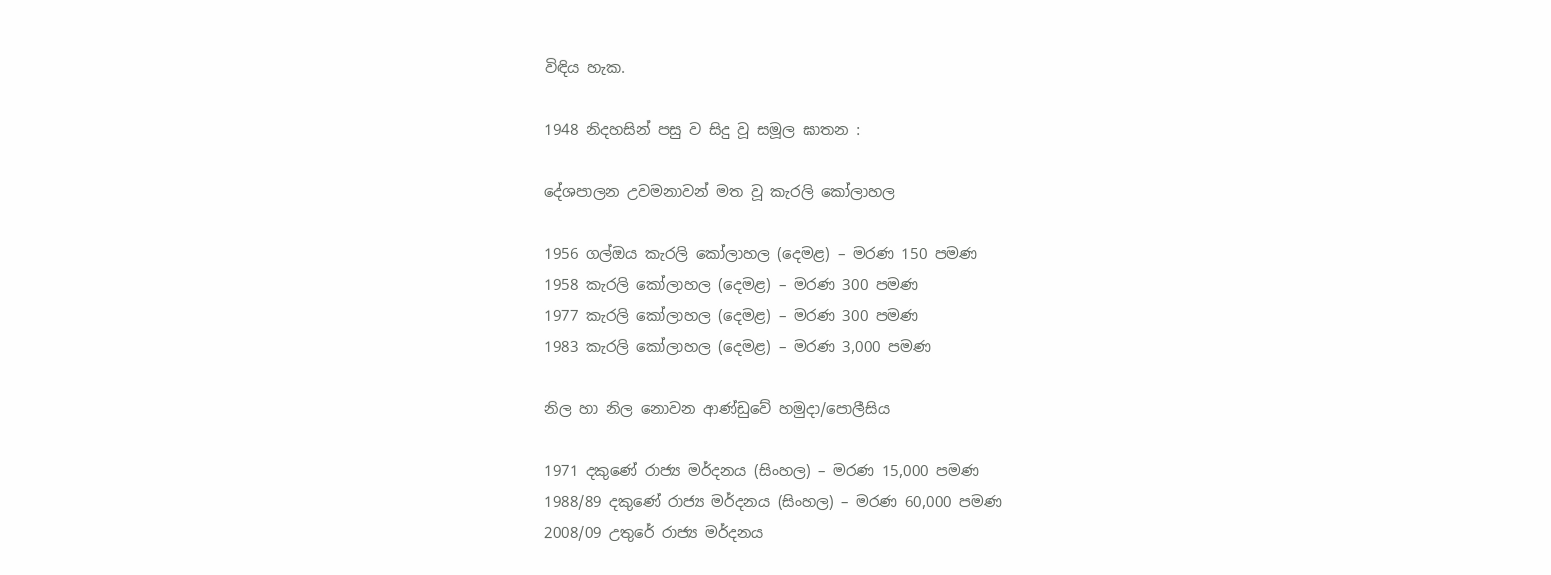විඳිය හැක.

1948 නිදහසින් පසු ව සිදු වූ සමූල ඝාතන :

දේශපාලන උවමනාවන් මත වූ කැරලි කෝලාහල

1956 ගල්ඔය කැරලි කෝලාහල (දෙමළ) – මරණ 150 පමණ
1958 කැරලි කෝලාහල (දෙමළ) – මරණ 300 පමණ
1977 කැරලි කෝලාහල (දෙමළ) – මරණ 300 පමණ
1983 කැරලි කෝලාහල (දෙමළ) – මරණ 3,000 පමණ

නිල හා නිල නොවන ආණ්ඩුවේ හමුදා/පොලීසිය

1971 දකුණේ රාජ්‍ය මර්දනය (සිංහල) – මරණ 15,000 පමණ
1988/89 දකුණේ රාජ්‍ය මර්දනය (සිංහල) – මරණ 60,000 පමණ
2008/09 උතුරේ රාජ්‍ය මර්දනය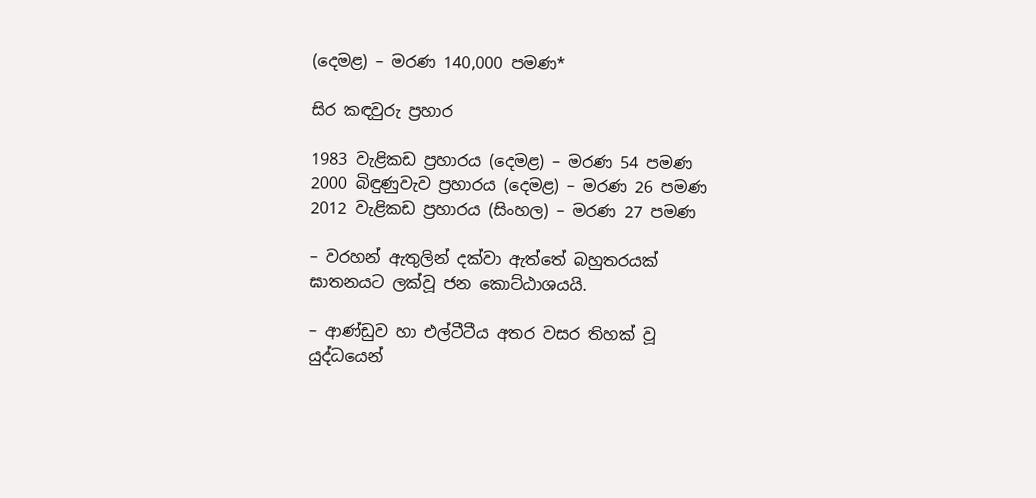(දෙමළ) – මරණ 140,000 පමණ*

සිර කඳවුරු ප්‍රහාර

1983 වැළිකඩ ප්‍රහාරය (දෙමළ) – මරණ 54 පමණ
2000 බිඳුණුවැව ප්‍රහාරය (දෙමළ) – මරණ 26 පමණ
2012 වැළිකඩ ප්‍රහාරය (සිංහල) – මරණ 27 පමණ

– වරහන් ඇතුලින් දක්වා ඇත්තේ බහුතරයක් ඝාතනයට ලක්වූ ජන කොට්ඨාශයයි.

– ආණ්ඩුව හා එල්ටීටීය අතර වසර තිහක් වූ යුද්ධයෙන්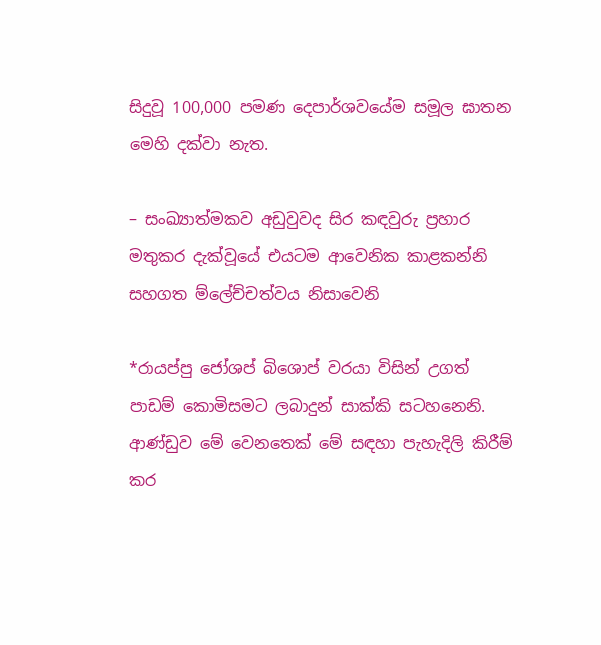සිදුවූ 100,000 පමණ දෙපාර්ශවයේම සමූල ඝාතන මෙහි දක්වා නැත.

– සංඛ්‍යාත්මකව අඩුවුවද සිර කඳවුරු ප්‍රහාර මතුකර දැක්වූයේ එයටම ආවෙනික කාළකන්නි සහගත ම්ලේච්චත්වය නිසාවෙනි

*රායප්පු ජෝශප් බි‍ශොප් වරයා විසින් උගත් පාඩම් කොමිසමට ලබාදුන් සාක්කි සටහනෙනි. ආණ්ඩුව මේ වෙනතෙක් මේ සඳහා පැහැදිලි කිරීම් කර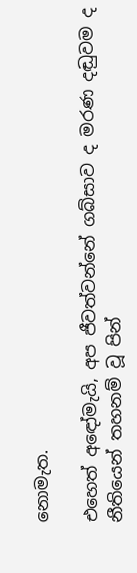නොමැත.

එහෙත් අඳෝමැයි, අප ජීවත්වන්නේ ගබ්සාව ද මරණ දඬුවම ද නීතියෙන් තහනම් වූ පින්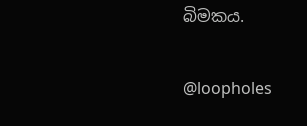බිමකය.

@loopholes